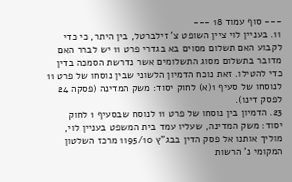--- סוף עמוד 18 ---
11. בעניין לוי ציין השופט צ' זילברטל, בין היתר, כי כדי לקבוע האם תשלום מסוים בא בגדרי פרט 11 יש לברר האם מדובר בתשלום מסוג התשלומים אשר נדרשת הסמכה בדין כדי להטילו. זאת נוכח הדמיון הלשוני שבין נוסחו של פרט 11 לנוסחו של סעיף 1(א) לחוק יסוד: משק המדינה (פסקה 24 לפסק דינו).
23. הדמיון בין נוסחו של פרט 11 לנוסח שבסעיף 1 לחוק יסוד: משק המדינה, שעליו עמד בית המשפט בעניין לוי, מוליך אותנו אל פסק הדין בבג"ץ 1195/10 מרכז השלטון המקומי נ' הרשות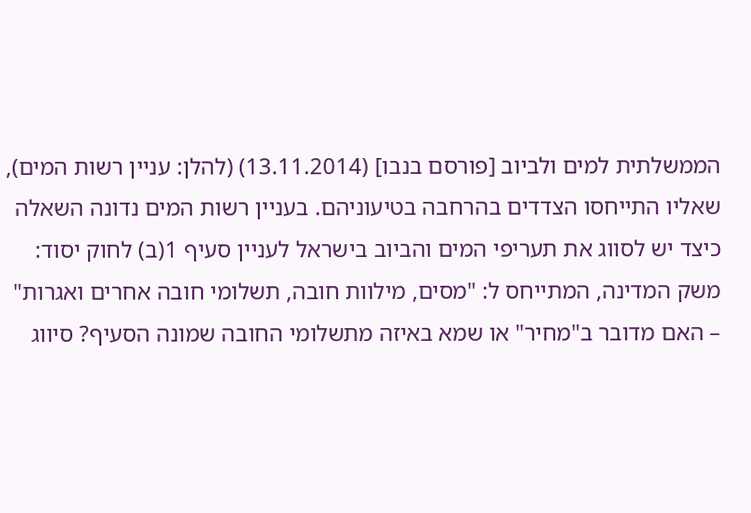הממשלתית למים ולביוב [פורסם בנבו] (13.11.2014) (להלן: עניין רשות המים), שאליו התייחסו הצדדים בהרחבה בטיעוניהם. בעניין רשות המים נדונה השאלה כיצד יש לסווג את תעריפי המים והביוב בישראל לעניין סעיף 1(ב) לחוק יסוד: משק המדינה, המתייחס ל: "מסים, מילוות חובה, תשלומי חובה אחרים ואגרות" – האם מדובר ב"מחיר" או שמא באיזה מתשלומי החובה שמונה הסעיף? סיווג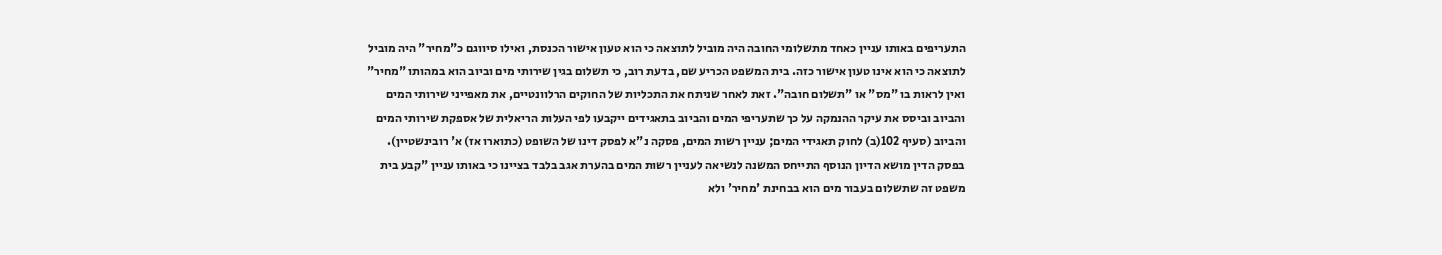התעריפים באותו עניין כאחד מתשלומי החובה היה מוביל לתוצאה כי הוא טעון אישור הכנסת, ואילו סיווגם כ"מחיר" היה מוביל לתוצאה כי הוא אינו טעון אישור כזה. בית המשפט הכריע שם, בדעת רוב, כי תשלום בגין שירותי מים וביוב הוא במהותו "מחיר" ואין לראות בו "מס" או "תשלום חובה". זאת לאחר שניתח את התכליות של החוקים הרלוונטיים, את מאפייני שירותי המים והביוב וביסס את עיקר ההנמקה על כך שתעריפי המים והביוב בתאגידים ייקבעו לפי העלות הריאלית של אספקת שירותי המים והביוב (סעיף 102(ב) לחוק תאגידי המים; עניין רשות המים, פסקה נ"א לפסק דינו של השופט (כתוארו אז) א' רובינשטיין).
בפסק הדין מושא הדיון הנוסף התייחס המשנה לנשיאה לעניין רשות המים בהערת אגב בלבד בציינו כי באותו עניין "קבע בית משפט זה שתשלום בעבור מים הוא בבחינת 'מחיר' ולא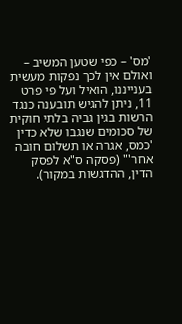'מס' – כפי שטען המשיב – ואולם אין לכך נפקות מעשית בענייננו, הואיל ועל פי פרט 11, ניתן להגיש תובענה כנגד הרשות בגין גביה בלתי חוקית של סכומים שנגבו שלא כדין 'כמס, אגרה או תשלום חובה אחר'" (פסקה ס"א לפסק הדין, ההדגשות במקור).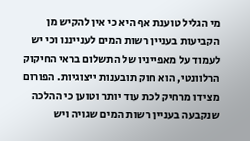מי הגליל טוענת אף היא כי אין להקיש מן הקביעות בעניין רשות המים לענייננו וכי יש לעמוד על מאפייניו של התשלום בראי החיקוק הרלוונטי, הוא חוק תובענות ייצוגיות. הפורום מצידו מרחיק לכת עוד יותר וטוען כי ההלכה שנקבעה בעניין רשות המים שגויה ויש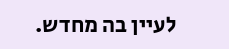לעיין בה מחדש.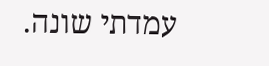עמדתי שונה.